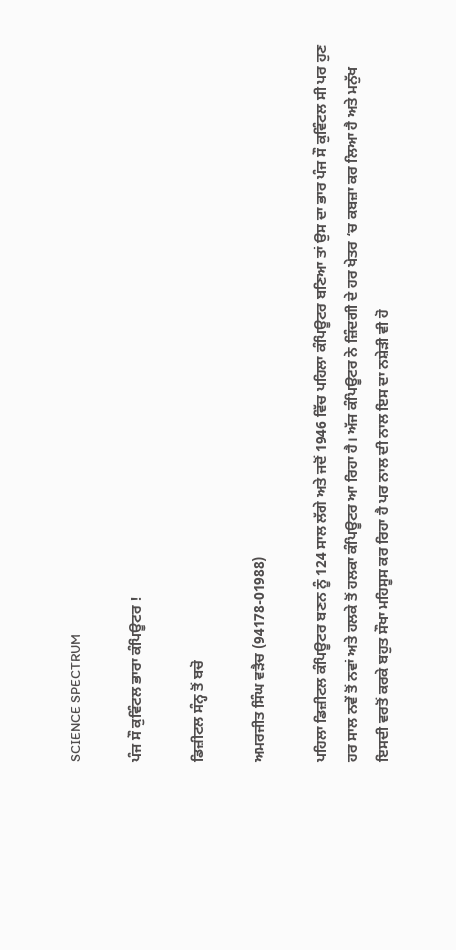SCIENCE SPECTRUM

ਪੰਜ ਸੌ ਕੁਵਿੰਟਲ ਭਾਰਾ ਕੰਪਿਊਟਰ !

ਡਿਜ਼ੀਟਲ ਸੰਨ੍ਹ ਤੋਂ ਬਚੋ

ਅਮਰਜੀਤ ਸਿੰਘ ਵੜੈਚ (94178-01988)

ਪਹਿਲਾ ਡਿਜ਼ੀਟਲ ਕੰਪਿਊਟਰ ਬਣਨ ਨੂੰ 124 ਸਾਲ ਲੱਗੇ ਅਤੇ ਜਦੋਂ 1946 ਵਿੱਚ ਪਹਿਲਾ ਕੰਪਿਊਟਰ ਬਣਿਆ ਤਾਂ ਉਸ ਦਾ ਭਾਰ ਪੰਜ ਸੌ ਕੁਵਿੰਟਲ ਸੀ ਪਰ ਹੁਣ ਹਰ ਸਾਲ ਨਵੇਂ ਤੋਂ ਨਵਾਂ ਅਤੇ ਹਲਕੇ ਤੋਂ ਹਲਕਾ ਕੰਪਿਊਟਰ ਆ ਰਿਹਾ ਹੈ। ਅੱਜ ਕੰਪਿਊਟਰ ਨੇ ਜ਼ਿੰਦਗੀ ਦੇ ਹਰ ਖੇਤਰ ‘ਚ ਕਬਜ਼ਾ ਕਰ ਲਿਆ ਹੈ ਅਤੇ ਮਨੁੱਖ ਇਸਦੀ ਵਰਤੋਂ ਕਰਕੇ ਬਹੁਤ ਸੌਖਾ ਮਹਿਸੂਸ ਕਰ ਰਿਹਾ ਹੈ ਪਰ ਨਾਲ ਦੀ ਨਾਲ ਇਸ ਦਾ ਨਸ਼ੇੜੀ ਵੀ ਹੋ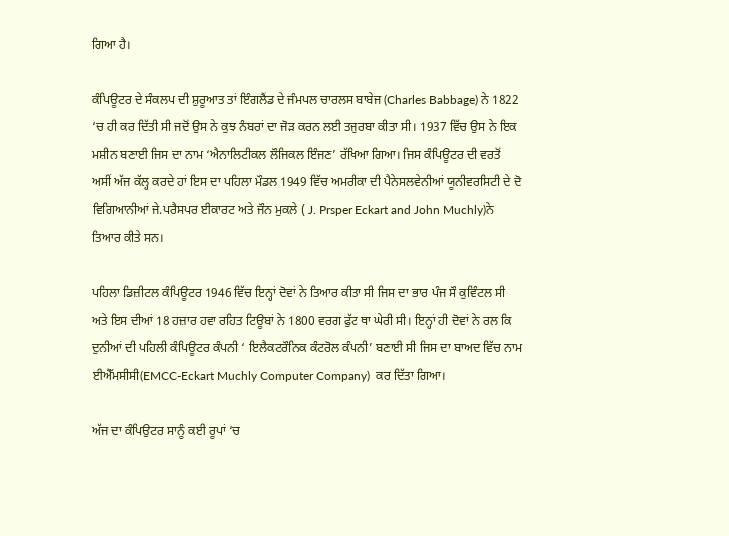ਗਿਆ ਹੈ।

ਕੰਪਿਊਟਰ ਦੇ ਸੰਕਲਪ ਦੀ ਸ਼ੁਰੂਆਤ ਤਾਂ ਇੰਗਲੈਂਡ ਦੇ ਜੰਮਪਲ ਚਾਰਲਸ ਬਾਬੇਜ (Charles Babbage) ਨੇ 1822 ‘ਚ ਹੀ ਕਰ ਦਿੱਤੀ ਸੀ ਜਦੋਂ ਉਸ ਨੇ ਕੁਝ ਨੰਬਰਾਂ ਦਾ ਜੋੜ ਕਰਨ ਲਈ ਤਜੁਰਬਾ ਕੀਤਾ ਸੀ। 1937 ਵਿੱਚ ਉਸ ਨੇ ਇਕ ਮਸ਼ੀਨ ਬਣਾਈ ਜਿਸ ਦਾ ਨਾਮ ‘ਐਨਾਲਿਟੀਕਲ ਲੌਜਿਕਲ ਇੰਜਣ’ ਰੱਖਿਆ ਗਿਆ। ਜਿਸ ਕੰਪਿਊਟਰ ਦੀ ਵਰਤੋਂ ਅਸੀਂ ਅੱਜ ਕੱਲ੍ਹ ਕਰਦੇ ਹਾਂ ਇਸ ਦਾ ਪਹਿਲਾ ਮੌਡਲ 1949 ਵਿੱਚ ਅਮਰੀਕਾ ਦੀ ਪੈਨੇਸਲਵੇਨੀਆਂ ਯੂਨੀਵਰਸਿਟੀ ਦੇ ਦੋ ਵਿਗਿਆਨੀਆਂ ਜੇ.ਪਰੈਸਪਰ ਈਕਾਰਟ ਅਤੇ ਜੌਨ ਮੁਕਲੇ ( J. Prsper Eckart and John Muchly)ਨੇ ਤਿਆਰ ਕੀਤੇ ਸਨ।

ਪਹਿਲਾ ਡਿਜ਼ੀਟਲ ਕੰਪਿਊਟਰ 1946 ਵਿੱਚ ਇਨ੍ਹਾਂ ਦੋਵਾਂ ਨੇ ਤਿਆਰ ਕੀਤਾ ਸੀ ਜਿਸ ਦਾ ਭਾਰ ਪੰਜ ਸੌ ਕੁਵਿੰਟਲ ਸੀ ਅਤੇ ਇਸ ਦੀਆਂ 18 ਹਜ਼ਾਰ ਹਵਾ ਰਹਿਤ ਟਿਊਬਾਂ ਨੇ 1800 ਵਰਗ ਫੁੱਟ ਥਾ ਘੇਰੀ ਸੀ। ਇਨ੍ਹਾਂ ਹੀ ਦੋਵਾਂ ਨੇ ਰਲ ਕਿ ਦੁਨੀਆਂ ਦੀ ਪਹਿਲੀ ਕੰਪਿਊਟਰ ਕੰਪਨੀ ‘ ਇਲੈਕਟਰੌਨਿਕ ਕੰਟਰੋਲ ਕੰਪਨੀ’ ਬਣਾਈ ਸੀ ਜਿਸ ਦਾ ਬਾਅਦ ਵਿੱਚ ਨਾਮ ਈਐੱਮਸੀਸੀ(EMCC-Eckart Muchly Computer Company)  ਕਰ ਦਿੱਤਾ ਗਿਆ।

ਅੱਜ ਦਾ ਕੰਪਿਉਟਰ ਸਾਨੂੰ ਕਈ ਰੂਪਾਂ ‘ਚ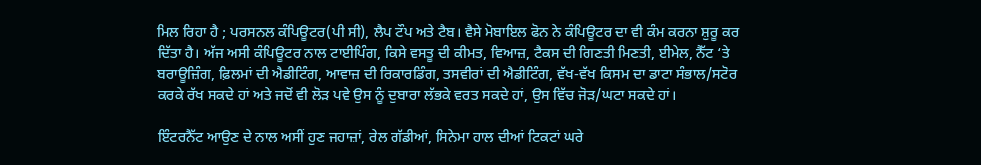ਮਿਲ ਰਿਹਾ ਹੈ ; ਪਰਸਨਲ ਕੰਪਿਊਟਰ(ਪੀ ਸੀ), ਲੈਪ ਟੌਪ ਅਤੇ ਟੈਬ। ਵੈਸੇ ਮੋਬਾਇਲ ਫੋਨ ਨੇ ਕੰਪਿਊਟਰ ਦਾ ਵੀ ਕੰਮ ਕਰਨਾ ਸ਼ੁਰੂ ਕਰ ਦਿੱਤਾ ਹੈ। ਅੱਜ ਅਸੀ ਕੰਪਿਊਟਰ ਨਾਲ ਟਾਈਪਿੰਗ, ਕਿਸੇ ਵਸਤੂ ਦੀ ਕੀਮਤ, ਵਿਆਜ਼, ਟੈਕਸ ਦੀ ਗਿਣਤ‌ੀ ਮਿਣਤੀ, ਈਮੇਲ, ਨੈੱਟ ‘ਤੇ ਬਰਾਊਜ਼ਿੰਗ, ਫ਼ਿਲਮਾਂ ਦੀ ਐਡੀਟਿੰਗ, ਆਵਾਜ਼ ਦੀ ਰਿਕਾਰਡਿੰਗ, ਤਸਵੀਰਾਂ ਦੀ ਐਡੀਟਿੰਗ, ਵੱਖ-ਵੱਖ ਕਿਸਮ ਦਾ ਡਾਟਾ ਸੰਭਾਲ/ਸਟੋਰ ਕਰਕੇ ਰੱਖ ਸਕਦੇ ਹਾਂ ਅਤੇ ਜਦੋਂ ਵੀ ਲੋੜ ਪਵੇ ਉਸ ਨੂੰ ਦੁਬਾਰਾ ਲੱਭਕੇ ਵਰਤ ਸਕਦੇ ਹਾਂ, ਉਸ ਵਿੱਚ ਜੋੜ/ਘਟਾ ਸਕਦੇ ਹਾਂ।

ਇੰਟਰਨੈੱਟ ਆਉਣ ਦੇ ਨਾਲ ਅਸੀਂ ਹੁਣ ਜਹਾਜ਼ਾਂ, ਰੇਲ ਗੱਡੀਆਂ, ਸਿਨੇਮਾ ਹਾਲ ਦੀਆਂ ਟਿਕਟਾਂ ਘਰੇ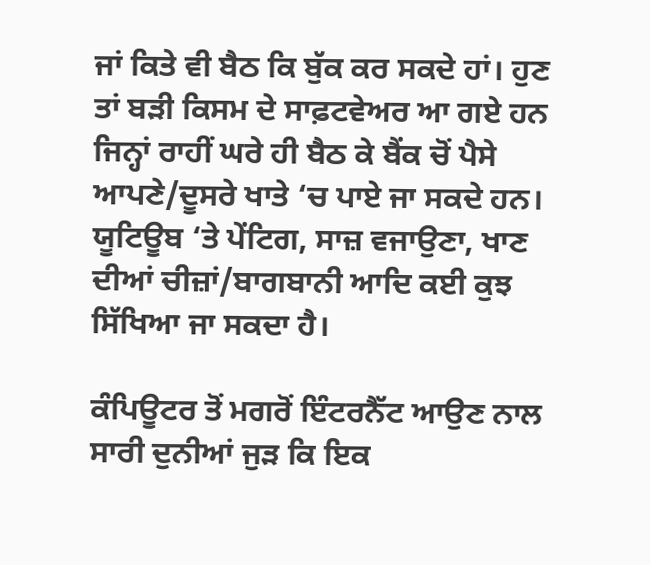ਜਾਂ ਕਿਤੇ ਵੀ ਬੈਠ ਕਿ ਬੁੱਕ ਕਰ ਸਕਦੇ ਹਾਂ। ਹੁਣ ਤਾਂ ਬੜੀ ਕਿਸਮ ਦੇ ਸਾਫ਼ਟਵੇਅਰ ਆ ਗਏ ਹਨ ਜਿਨ੍ਹਾਂ ਰਾਹੀਂ ਘਰੇ ਹੀ ਬੈਠ ਕੇ ਬੈਂਕ ਚੋਂ ਪੈਸੇ ਆਪਣੇ/ਦੂਸਰੇ ਖਾਤੇ ‘ਚ ਪਾਏ ਜਾ ਸਕਦੇ ਹਨ। ਯੂਟਿਊਬ ‘ਤੇ ਪੇਂਟਿਗ, ਸਾਜ਼ ਵਜਾਉਣਾ, ਖਾਣ ਦੀਆਂ ਚੀਜ਼ਾਂ/ਬਾਗਬਾਨੀ ਆਦਿ ਕਈ ਕੁਝ ਸਿੱਖਿਆ ਜਾ ਸਕਦਾ ਹੈ।

ਕੰਪਿਊਟਰ ਤੋਂ ਮਗਰੋਂ ਇੰਟਰਨੈੱਟ ਆਉਣ ਨਾਲ ਸਾਰੀ ਦੁਨੀਆਂ ਜੁੜ ਕਿ ਇਕ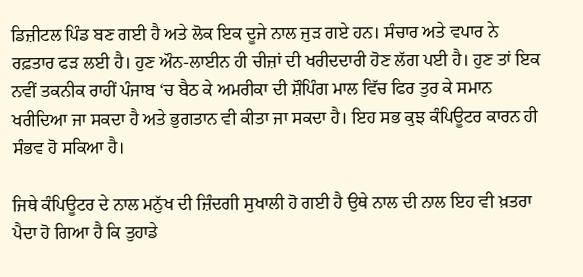ਡਿਜ਼ੀਟਲ ਪਿੰਡ ਬਣ ਗਈ ਹੈ ਅਤੇ ਲੋਕ ਇਕ ਦੂਜੇ ਨਾਲ ਜੁੜ ਗਏ ਹਨ। ਸੰਚਾਰ ਅਤੇ ਵਪਾਰ ਨੇ ਰਫ਼ਤਾਰ ਫੜ ਲਈ ਹੈ। ਹੁਣ ਔਨ-ਲਾਈਨ ਹੀ ਚੀਜ਼ਾਂ ਦੀ ਖਰੀਦਦਾਰੀ ਹੋਣ ਲੱਗ ਪਈ ਹੈ। ਹੁਣ ਤਾਂ ਇਕ ਨਵੀਂ ਤਕਨੀਕ ਰਾਹੀਂ ਪੰਜਾਬ ‘ਚ ਬੈਠ ਕੇ ਅਮਰੀਕਾ ਦੀ ਸ਼ੌਪਿੰਗ ਮਾਲ ਵਿੱਚ ਫਿਰ ਤੁਰ ਕੇ ਸਮਾਨ ਖਰੀਦਿਆ ਜਾ ਸਕਦਾ ਹੈ ਅਤੇ ਭੁਗਤਾਨ ਵੀ ਕੀਤਾ ਜਾ ਸਕਦਾ ਹੈ। ਇਹ ਸਭ ਕੁਝ ਕੰਪਿਊਟਰ ਕਾਰਨ ਹੀ ਸੰਭਵ ਹੋ ਸਕਿਆ ਹੈ।

ਜਿਥੇ ਕੰਪਿਊਟਰ ਦੇ ਨਾਲ ਮਨੁੱਖ ਦੀ ਜ਼ਿੰਦਗੀ ਸੁਖਾਲੀ ਹੋ ਗਈ ਹੈ ਉਥੇ ਨਾਲ ਦੀ ਨਾਲ ਇਹ ਵੀ ਖ਼ਤਰਾ ਪੈਦਾ ਹੋ ਗਿਆ ਹੈ ਕਿ ਤੁਹਾਡੇ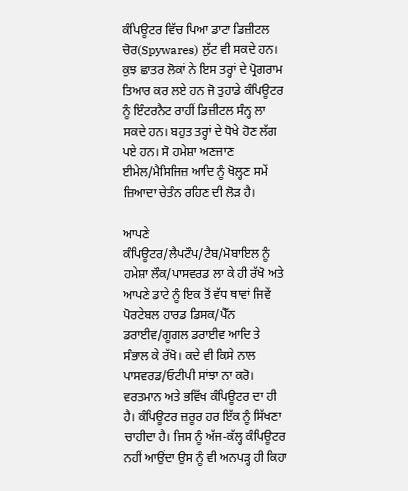ਕੰਪਿਊਟਰ ਵਿੱਚ ਪਿਆ ਡਾਟਾ ਡਿਜ਼ੀਟਲ ਚੋਰ(Spywares) ਲੁੱਟ ਵੀ ਸਕਦੇ ਹਨ।  ਕੁਝ ਛਾਤਰ ਲੋਕਾਂ ਨੇ ਇਸ ਤਰ੍ਹਾਂ ਦੇ ਪ੍ਰੋਗਰਾਮ ਤਿਆਰ ਕਰ ਲਏ ਹਨ ਜੋ ਤੁਹਾਡੇ ਕੰਪਿਊਟਰ ਨੂੰ ਇੰਟਰਨੈਟ ਰਾਹੀਂ ਡਿਜ਼ੀਟਲ ਸੰਨ੍ਹ ਲਾ ਸਕਦੇ ਹਨ। ਬਹੁਤ ਤਰ੍ਹਾਂ ਦੇ ਧੋਖੇ ਹੋਣ ਲੱਗ ਪਏ ਹਨ। ਸੋ ਹਮੇਸ਼ਾ ਅਣਜਾਣ ਈਮੇਲ/ਮੈਸਿਜਿਜ਼ ਆਦਿ ਨੂੰ ਖੋਲ੍ਹਣ ਸਮੇਂ ਜ਼ਿਆਦਾ ਚੇਤੰਨ ਰਹਿਣ ਦੀ ਲੋੜ ਹੈ।

ਆਪਣੇ ਕੰਪਿਊਟਰ/ਲੈਪਟੌਪ/ਟੈਬ/ਮੋਬਾਇਲ ਨੂੰ ਹਮੇਸ਼ਾ ਲੌਕ/ਪਾਸਵਰਡ ਲਾ ਕੇ ਹੀ ਰੱਖੋ ਅਤੇ ਆਪਣੇ ਡਾਟੇ ਨੂੰ ਇਕ ਤੋਂ ਵੱਧ ਥਾਵਾਂ ਜਿਵੇਂ ਪੋਰਟੇਬਲ ਹਾਰਡ ਡਿਸਕ/ਪੈੱਨ ਡਰਾਈਵ/ਗੂਗਲ ਡਰਾਈਵ ਆਦਿ ਤੇ ਸੰਭਾਲ ਕੇ ਰੱਖੋ। ਕਦੇ ਵੀ ਕਿਸੇ ਨਾਲ ਪਾਸਵਰਡ/ਓਟੀਪੀ ਸਾਂਝਾ ਨਾ ਕਰੋ। ਵਰਤਮਾਨ ਅਤੇ ਭਵਿੱਖ ਕੰਪਿਊਟਰ ਦਾ ਹੀ ਹੈ। ਕੰਪਿਊਟਰ ਜ਼ਰੂਰ ਹਰ ਇੱਕ ਨੂੰ ਸਿੱਖਣਾ ਚਾਹੀਦਾ ਹੈ। ਜਿਸ ਨੂੰ ਅੱਜ-ਕੱਲ੍ਹ ਕੰਪਿਊਟਰ ਨਹੀਂ ਆਉਂਦਾ ਉਸ ਨੂੰ ਵੀ ਅਨਪੜ੍ਹ ਹੀ ਕਿਹਾ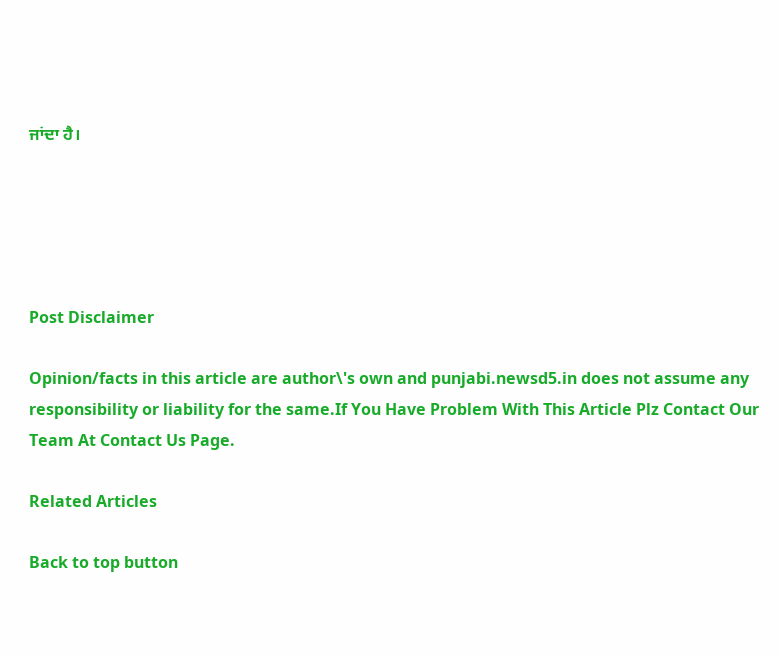ਜਾਂਦਾ ਹੈ।





Post Disclaimer

Opinion/facts in this article are author\'s own and punjabi.newsd5.in does not assume any responsibility or liability for the same.If You Have Problem With This Article Plz Contact Our Team At Contact Us Page.

Related Articles

Back to top button